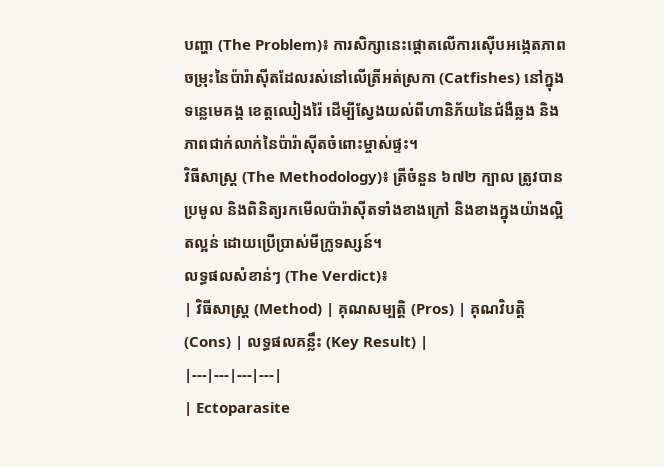បញ្ហា (The Problem)៖ ការសិក្សានេះផ្តោតលើការស៊ើបអង្កេតភាពចម្រុះនៃប៉ារ៉ាស៊ីតដែលរស់នៅលើត្រីអត់ស្រកា (Catfishes) នៅក្នុងទន្លេមេគង្គ ខេត្តឈៀងរ៉ៃ ដើម្បីស្វែងយល់ពីហានិភ័យនៃជំងឺឆ្លង និងភាពជាក់លាក់នៃប៉ារ៉ាស៊ីតចំពោះម្ចាស់ផ្ទះ។
វិធីសាស្ត្រ (The Methodology)៖ ត្រីចំនួន ៦៧២ ក្បាល ត្រូវបានប្រមូល និងពិនិត្យរកមើលប៉ារ៉ាស៊ីតទាំងខាងក្រៅ និងខាងក្នុងយ៉ាងល្អិតល្អន់ ដោយប្រើប្រាស់មីក្រូទស្សន៍។
លទ្ធផលសំខាន់ៗ (The Verdict)៖
| វិធីសាស្ត្រ (Method) | គុណសម្បត្តិ (Pros) | គុណវិបត្តិ (Cons) | លទ្ធផលគន្លឹះ (Key Result) |
|---|---|---|---|
| Ectoparasite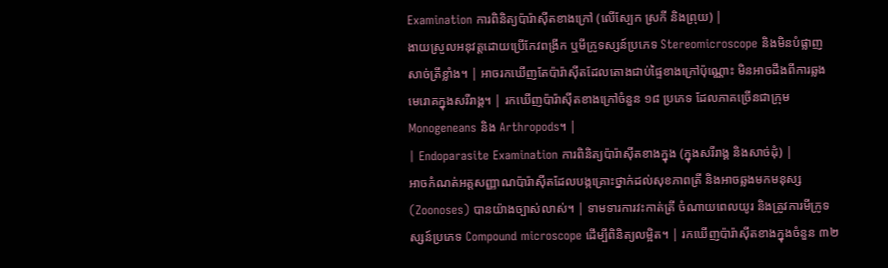Examination ការពិនិត្យប៉ារ៉ាស៊ីតខាងក្រៅ (លើស្បែក ស្រកី និងព្រុយ) |
ងាយស្រួលអនុវត្តដោយប្រើកែវពង្រីក ឬមីក្រូទស្សន៍ប្រភេទ Stereomicroscope និងមិនបំផ្លាញសាច់ត្រីខ្លាំង។ | អាចរកឃើញតែប៉ារ៉ាស៊ីតដែលតោងជាប់ផ្ទៃខាងក្រៅប៉ុណ្ណោះ មិនអាចដឹងពីការឆ្លងមេរោគក្នុងសរីរាង្គ។ | រកឃើញប៉ារ៉ាស៊ីតខាងក្រៅចំនួន ១៨ ប្រភេទ ដែលភាគច្រើនជាក្រុម Monogeneans និង Arthropods។ |
| Endoparasite Examination ការពិនិត្យប៉ារ៉ាស៊ីតខាងក្នុង (ក្នុងសរីរាង្គ និងសាច់ដុំ) |
អាចកំណត់អត្តសញ្ញាណប៉ារ៉ាស៊ីតដែលបង្កគ្រោះថ្នាក់ដល់សុខភាពត្រី និងអាចឆ្លងមកមនុស្ស (Zoonoses) បានយ៉ាងច្បាស់លាស់។ | ទាមទារការវះកាត់ត្រី ចំណាយពេលយូរ និងត្រូវការមីក្រូទស្សន៍ប្រភេទ Compound microscope ដើម្បីពិនិត្យលម្អិត។ | រកឃើញប៉ារ៉ាស៊ីតខាងក្នុងចំនួន ៣២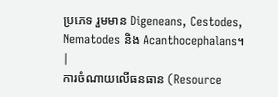ប្រភេទ រួមមាន Digeneans, Cestodes, Nematodes និង Acanthocephalans។ |
ការចំណាយលើធនធាន (Resource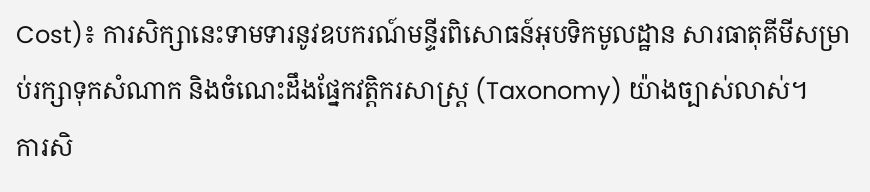Cost)៖ ការសិក្សានេះទាមទារនូវឧបករណ៍មន្ទីរពិសោធន៍អុបទិកមូលដ្ឋាន សារធាតុគីមីសម្រាប់រក្សាទុកសំណាក និងចំណេះដឹងផ្នែកវត្តិករសាស្ត្រ (Taxonomy) យ៉ាងច្បាស់លាស់។
ការសិ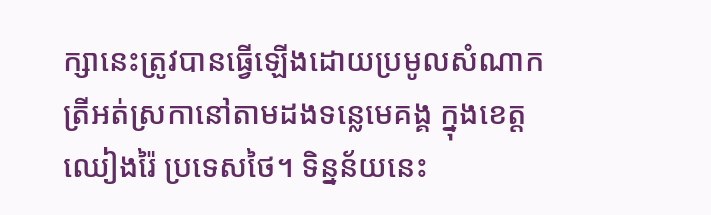ក្សានេះត្រូវបានធ្វើឡើងដោយប្រមូលសំណាកត្រីអត់ស្រកានៅតាមដងទន្លេមេគង្គ ក្នុងខេត្តឈៀងរ៉ៃ ប្រទេសថៃ។ ទិន្នន័យនេះ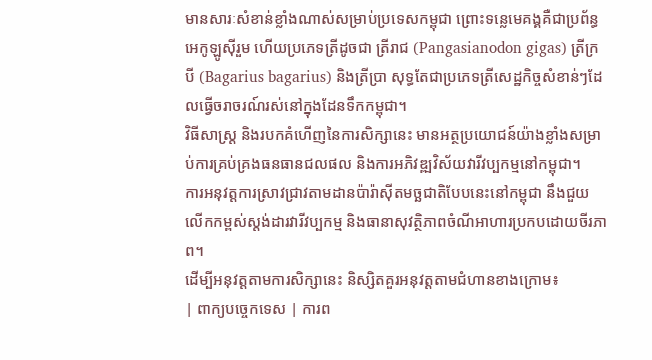មានសារៈសំខាន់ខ្លាំងណាស់សម្រាប់ប្រទេសកម្ពុជា ព្រោះទន្លេមេគង្គគឺជាប្រព័ន្ធអេកូឡូស៊ីរួម ហើយប្រភេទត្រីដូចជា ត្រីរាជ (Pangasianodon gigas) ត្រីក្របី (Bagarius bagarius) និងត្រីប្រា សុទ្ធតែជាប្រភេទត្រីសេដ្ឋកិច្ចសំខាន់ៗដែលធ្វើចរាចរណ៍រស់នៅក្នុងដែនទឹកកម្ពុជា។
វិធីសាស្ត្រ និងរបកគំហើញនៃការសិក្សានេះ មានអត្ថប្រយោជន៍យ៉ាងខ្លាំងសម្រាប់ការគ្រប់គ្រងធនធានជលផល និងការអភិវឌ្ឍវិស័យវារីវប្បកម្មនៅកម្ពុជា។
ការអនុវត្តការស្រាវជ្រាវតាមដានប៉ារ៉ាស៊ីតមច្ឆជាតិបែបនេះនៅកម្ពុជា នឹងជួយលើកកម្ពស់ស្តង់ដារវារីវប្បកម្ម និងធានាសុវត្ថិភាពចំណីអាហារប្រកបដោយចីរភាព។
ដើម្បីអនុវត្តតាមការសិក្សានេះ និស្សិតគួរអនុវត្តតាមជំហានខាងក្រោម៖
| ពាក្យបច្ចេកទេស | ការព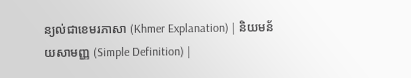ន្យល់ជាខេមរភាសា (Khmer Explanation) | និយមន័យសាមញ្ញ (Simple Definition) |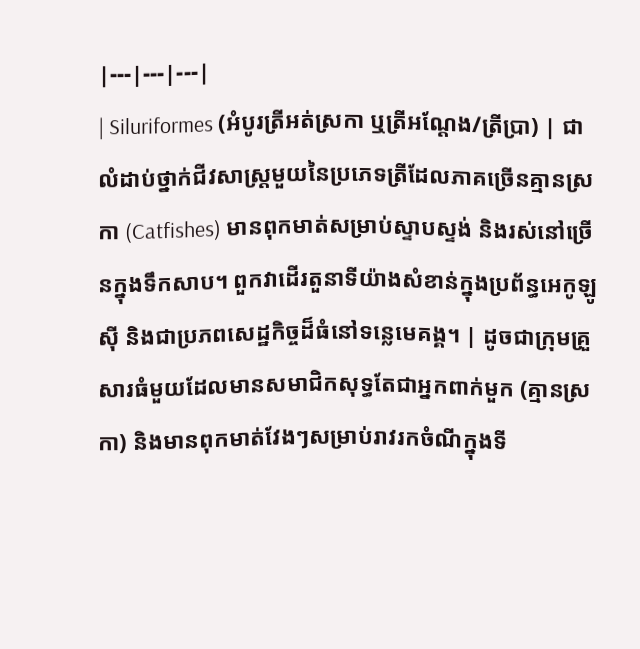|---|---|---|
| Siluriformes (អំបូរត្រីអត់ស្រកា ឬត្រីអណ្តែង/ត្រីប្រា) | ជាលំដាប់ថ្នាក់ជីវសាស្ត្រមួយនៃប្រភេទត្រីដែលភាគច្រើនគ្មានស្រកា (Catfishes) មានពុកមាត់សម្រាប់ស្ទាបស្ទង់ និងរស់នៅច្រើនក្នុងទឹកសាប។ ពួកវាដើរតួនាទីយ៉ាងសំខាន់ក្នុងប្រព័ន្ធអេកូឡូស៊ី និងជាប្រភពសេដ្ឋកិច្ចដ៏ធំនៅទន្លេមេគង្គ។ | ដូចជាក្រុមគ្រួសារធំមួយដែលមានសមាជិកសុទ្ធតែជាអ្នកពាក់មួក (គ្មានស្រកា) និងមានពុកមាត់វែងៗសម្រាប់រាវរកចំណីក្នុងទី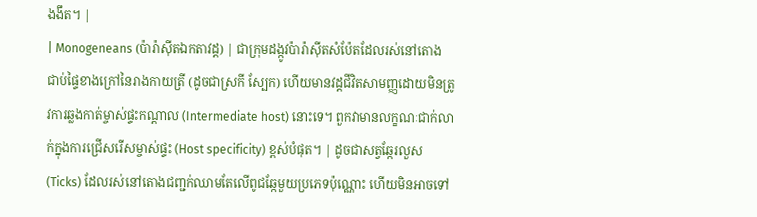ងងឹត។ |
| Monogeneans (ប៉ារ៉ាស៊ីតឯកតាវដ្ត) | ជាក្រុមដង្កូវប៉ារ៉ាស៊ីតសំប៉ែតដែលរស់នៅតោងជាប់ផ្ទៃខាងក្រៅនៃរាងកាយត្រី (ដូចជាស្រកី ស្បែក) ហើយមានវដ្តជីវិតសាមញ្ញដោយមិនត្រូវការឆ្លងកាត់ម្ចាស់ផ្ទះកណ្តាល (Intermediate host) នោះទេ។ ពួកវាមានលក្ខណៈជាក់លាក់ក្នុងការជ្រើសរើសម្ចាស់ផ្ទះ (Host specificity) ខ្ពស់បំផុត។ | ដូចជាសត្វឆ្កែរលួស (Ticks) ដែលរស់នៅតោងជញ្ជក់ឈាមតែលើពូជឆ្កែមួយប្រភេទប៉ុណ្ណោះ ហើយមិនអាចទៅ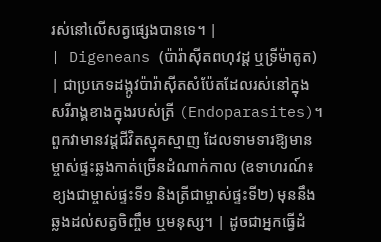រស់នៅលើសត្វផ្សេងបានទេ។ |
| Digeneans (ប៉ារ៉ាស៊ីតពហុវដ្ត ឬទ្រីម៉ាតូត) | ជាប្រភេទដង្កូវប៉ារ៉ាស៊ីតសំប៉ែតដែលរស់នៅក្នុងសរីរាង្គខាងក្នុងរបស់ត្រី (Endoparasites)។ ពួកវាមានវដ្តជីវិតស្មុគស្មាញ ដែលទាមទារឱ្យមានម្ចាស់ផ្ទះឆ្លងកាត់ច្រើនដំណាក់កាល (ឧទាហរណ៍៖ ខ្យងជាម្ចាស់ផ្ទះទី១ និងត្រីជាម្ចាស់ផ្ទះទី២) មុននឹងឆ្លងដល់សត្វចិញ្ចឹម ឬមនុស្ស។ | ដូចជាអ្នកធ្វើដំ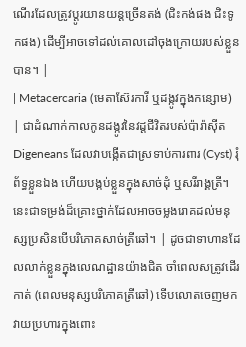ណើរដែលត្រូវប្តូរយានយន្តច្រើនតង់ (ជិះកង់ផង ជិះទូកផង) ដើម្បីអាចទៅដល់គោលដៅចុងក្រោយរបស់ខ្លួនបាន។ |
| Metacercaria (មេតាស៊ែរការី ឬដង្កូវក្នុងកន្សោម) | ជាដំណាក់កាលកូនដង្កូវនៃវដ្តជីវិតរបស់ប៉ារ៉ាស៊ីត Digeneans ដែលវាបង្កើតជាស្រទាប់ការពារ (Cyst) រុំព័ទ្ធខ្លួនឯង ហើយបង្កប់ខ្លួនក្នុងសាច់ដុំ ឬសរីរាង្គត្រី។ នេះជាទម្រង់ដ៏គ្រោះថ្នាក់ដែលអាចចម្លងរោគដល់មនុស្សប្រសិនបើបរិភោគសាច់ត្រីឆៅ។ | ដូចជាទាហានដែលលាក់ខ្លួនក្នុងលេណដ្ឋានយ៉ាងជិត ចាំពេលសត្រូវដើរកាត់ (ពេលមនុស្សបរិភោគត្រីឆៅ) ទើបលោតចេញមកវាយប្រហារក្នុងពោះ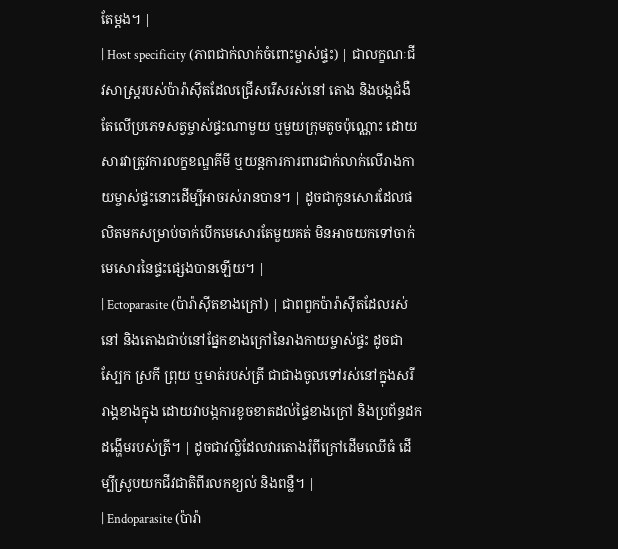តែម្តង។ |
| Host specificity (ភាពជាក់លាក់ចំពោះម្ចាស់ផ្ទះ) | ជាលក្ខណៈជីវសាស្ត្ររបស់ប៉ារ៉ាស៊ីតដែលជ្រើសរើសរស់នៅ តោង និងបង្កជំងឺតែលើប្រភេទសត្វម្ចាស់ផ្ទះណាមួយ ឬមួយក្រុមតូចប៉ុណ្ណោះ ដោយសារវាត្រូវការលក្ខខណ្ឌគីមី ឬយន្តការការពារជាក់លាក់លើរាងកាយម្ចាស់ផ្ទះនោះដើម្បីអាចរស់រានបាន។ | ដូចជាកូនសោរដែលផលិតមកសម្រាប់ចាក់បើកមេសោរតែមួយគត់ មិនអាចយកទៅចាក់មេសោរនៃផ្ទះផ្សេងបានឡើយ។ |
| Ectoparasite (ប៉ារ៉ាស៊ីតខាងក្រៅ) | ជាពពួកប៉ារ៉ាស៊ីតដែលរស់នៅ និងតោងជាប់នៅផ្នែកខាងក្រៅនៃរាងកាយម្ចាស់ផ្ទះ ដូចជា ស្បែក ស្រកី ព្រុយ ឬមាត់របស់ត្រី ជាជាងចូលទៅរស់នៅក្នុងសរីរាង្គខាងក្នុង ដោយវាបង្កការខូចខាតដល់ផ្ទៃខាងក្រៅ និងប្រព័ន្ធដកដង្ហើមរបស់ត្រី។ | ដូចជាវល្លិដែលវារតោងរុំពីក្រៅដើមឈើធំ ដើម្បីស្រូបយកជីវជាតិពីរលកខ្យល់ និងពន្លឺ។ |
| Endoparasite (ប៉ារ៉ា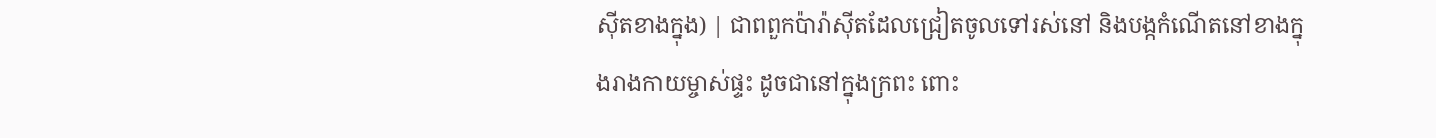ស៊ីតខាងក្នុង) | ជាពពួកប៉ារ៉ាស៊ីតដែលជ្រៀតចូលទៅរស់នៅ និងបង្កកំណើតនៅខាងក្នុងរាងកាយម្ចាស់ផ្ទះ ដូចជានៅក្នុងក្រពះ ពោះ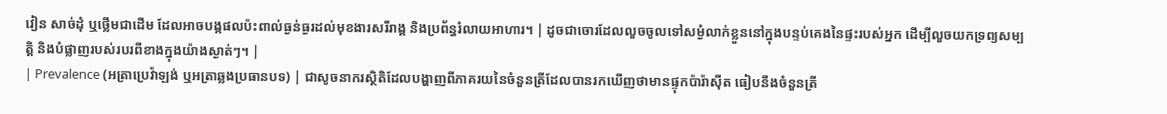វៀន សាច់ដុំ ឬថ្លើមជាដើម ដែលអាចបង្កផលប៉ះពាល់ធ្ងន់ធ្ងរដល់មុខងារសរីរាង្គ និងប្រព័ន្ធរំលាយអាហារ។ | ដូចជាចោរដែលលួចចូលទៅសម្ងំលាក់ខ្លួននៅក្នុងបន្ទប់គេងនៃផ្ទះរបស់អ្នក ដើម្បីលួចយកទ្រព្យសម្បត្តិ និងបំផ្លាញរបស់របរពីខាងក្នុងយ៉ាងស្ងាត់ៗ។ |
| Prevalence (អត្រាប្រេវ៉ាឡង់ ឬអត្រាឆ្លងប្រធានបទ) | ជាសូចនាករស្ថិតិដែលបង្ហាញពីភាគរយនៃចំនួនត្រីដែលបានរកឃើញថាមានផ្ទុកប៉ារ៉ាស៊ីត ធៀបនឹងចំនួនត្រី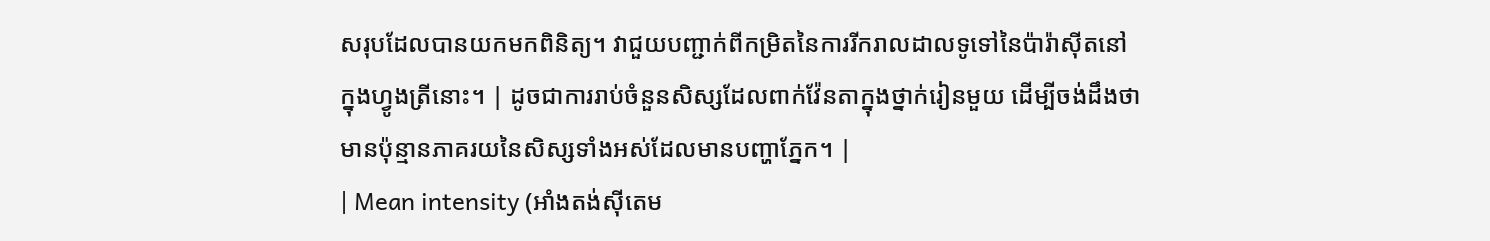សរុបដែលបានយកមកពិនិត្យ។ វាជួយបញ្ជាក់ពីកម្រិតនៃការរីករាលដាលទូទៅនៃប៉ារ៉ាស៊ីតនៅក្នុងហ្វូងត្រីនោះ។ | ដូចជាការរាប់ចំនួនសិស្សដែលពាក់វ៉ែនតាក្នុងថ្នាក់រៀនមួយ ដើម្បីចង់ដឹងថាមានប៉ុន្មានភាគរយនៃសិស្សទាំងអស់ដែលមានបញ្ហាភ្នែក។ |
| Mean intensity (អាំងតង់ស៊ីតេម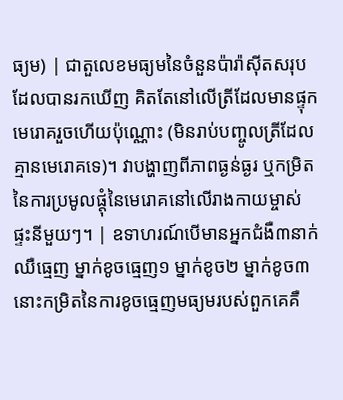ធ្យម) | ជាតួលេខមធ្យមនៃចំនួនប៉ារ៉ាស៊ីតសរុបដែលបានរកឃើញ គិតតែនៅលើត្រីដែលមានផ្ទុកមេរោគរួចហើយប៉ុណ្ណោះ (មិនរាប់បញ្ចូលត្រីដែលគ្មានមេរោគទេ)។ វាបង្ហាញពីភាពធ្ងន់ធ្ងរ ឬកម្រិតនៃការប្រមូលផ្តុំនៃមេរោគនៅលើរាងកាយម្ចាស់ផ្ទះនីមួយៗ។ | ឧទាហរណ៍បើមានអ្នកជំងឺ៣នាក់ឈឺធ្មេញ ម្នាក់ខូចធ្មេញ១ ម្នាក់ខូច២ ម្នាក់ខូច៣ នោះកម្រិតនៃការខូចធ្មេញមធ្យមរបស់ពួកគេគឺ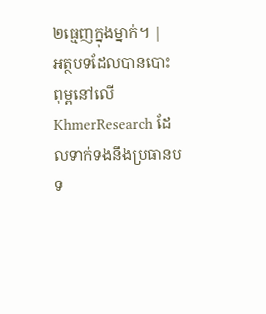២ធ្មេញក្នុងម្នាក់។ |
អត្ថបទដែលបានបោះពុម្ពនៅលើ KhmerResearch ដែលទាក់ទងនឹងប្រធានបទ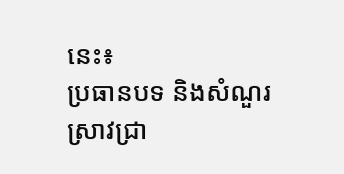នេះ៖
ប្រធានបទ និងសំណួរស្រាវជ្រា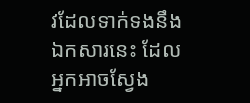វដែលទាក់ទងនឹងឯកសារនេះ ដែលអ្នកអាចស្វែង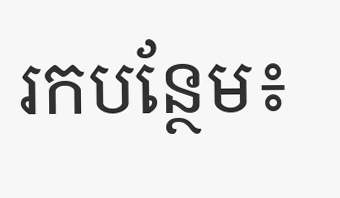រកបន្ថែម៖